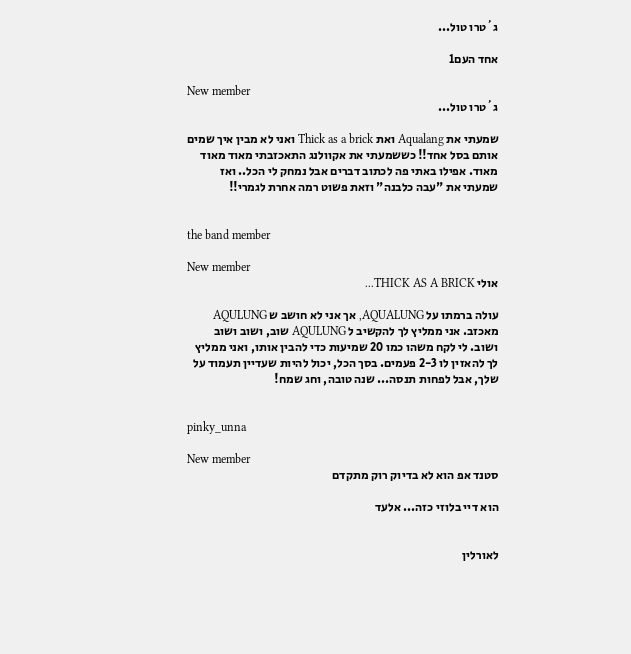ג´טרו טול...

אחד העם1

New member
ג´טרו טול...

שמעתי את Aqualang ואת Thick as a brick ואני לא מבין איך שמים אותם בסל אחד!! כששמעתי את אקוולנג התאכזבתי מאוד מאוד מאוד. אפילו באתי פה לכתוב דברים אבל נמחק לי הכל.. ואז שמעתי את "עבה כלבנה" וזאת פשוט רמה אחרת לגמרי!!


the band member

New member
אולי THICK AS A BRICK...

עולה ברמתו על AQUALUNG, אך אני לא חושב ש AQULUNG מאכזב. אני ממליץ לך להקשיב ל AQULUNG שוב, ושוב ושוב ושוב. לי לקח משהו כמו 20 שמיעות כדי להבין אותו, ואני ממליץ לך להאזין לו 2-3 פעמים. בסך הכל, יכול להיות שעדיין תעמוד על שלך, אבל לפחות תנסה... שנה טובה, וחג שמח!


pinky_unna

New member
סטנד אפ הוא לא בדיוק רוק מתקדם

הוא דיי בלוזי כזה... אלעד


לאורלין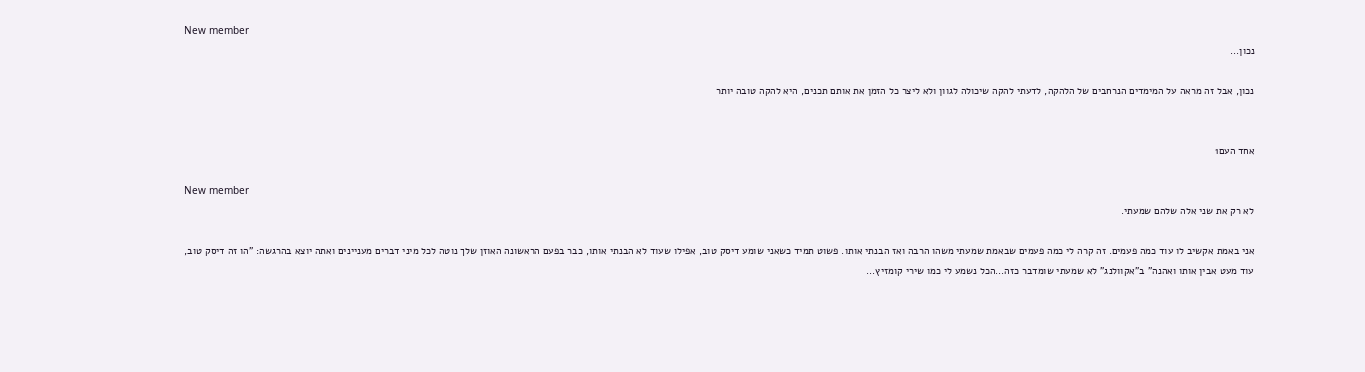New member
נכון...

נכון, אבל זה מראה על המימדים הנרחבים של הלהקה, לדעתי להקה שיכולה לגוון ולא ליצר כל הזמן את אותם תכנים, היא להקה טובה יותר


אחד העם1

New member
לא רק את שני אלה שלהם שמעתי.

אני באמת אקשיב לו עוד כמה פעמים. זה קרה לי כמה פעמים שבאמת שמעתי משהו הרבה ואז הבנתי אותו. פשוט תמיד כשאני שומע דיסק טוב, אפילו שעוד לא הבנתי אותו, כבר בפעם הראשונה האוזן שלך נוטה לכל מיני דברים מעניינים ואתה יוצא בהרגשה: "הו זה דיסק טוב, עוד מעט אבין אותו ואהנה" ב"אקוולנג" לא שמעתי שומדבר כזה...הכל נשמע לי כמו שירי קומזיץ...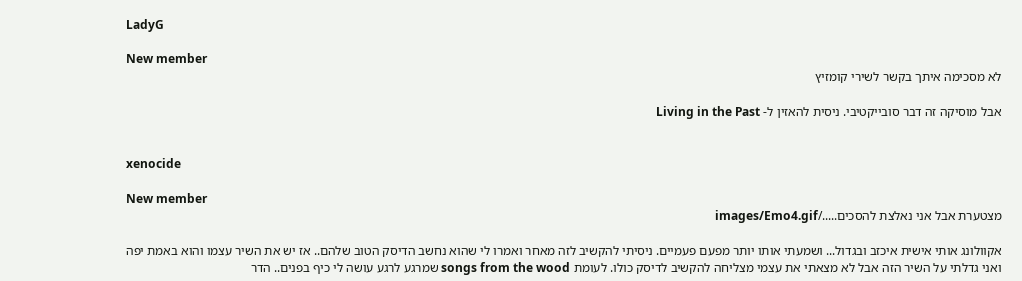LadyG

New member
לא מסכימה איתך בקשר לשירי קומזיץ

אבל מוסיקה זה דבר סובייקטיבי. ניסית להאזין ל- Living in the Past


xenocide

New member
מצטערת אבל אני נאלצת להסכים...../images/Emo4.gif

אקוולונג אותי אישית איכזב ובגדול... ושמעתי אותו יותר מפעם פעמיים. ניסיתי להקשיב לזה מאחר ואמרו לי שהוא נחשב הדיסק הטוב שלהם.. אז יש את השיר עצמו והוא באמת יפה ואני גדלתי על השיר הזה אבל לא מצאתי את עצמי מצליחה להקשיב לדיסק כולו. לעומת songs from the wood שמרגע לרגע עושה לי כיף בפנים.. הדר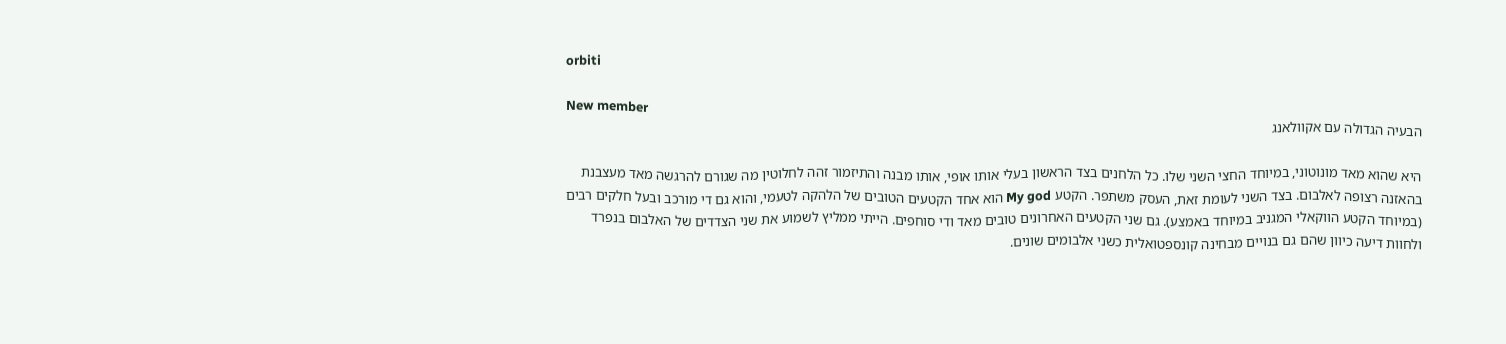orbiti

New member
הבעיה הגדולה עם אקוולאנג

היא שהוא מאד מונוטוני, במיוחד החצי השני שלו. כל הלחנים בצד הראשון בעלי אותו אופי, אותו מבנה והתיזמור זהה לחלוטין מה שגורם להרגשה מאד מעצבנת בהאזנה רצופה לאלבום. בצד השני לעומת זאת, העסק משתפר. הקטע My god הוא אחד הקטעים הטובים של הלהקה לטעמי, והוא גם די מורכב ובעל חלקים רבים (במיוחד הקטע הווקאלי המגניב במיוחד באמצע). גם שני הקטעים האחרונים טובים מאד ודי סוחפים. הייתי ממליץ לשמוע את שני הצדדים של האלבום בנפרד ולחוות דיעה כיוון שהם גם בנויים מבחינה קונספטואלית כשני אלבומים שונים.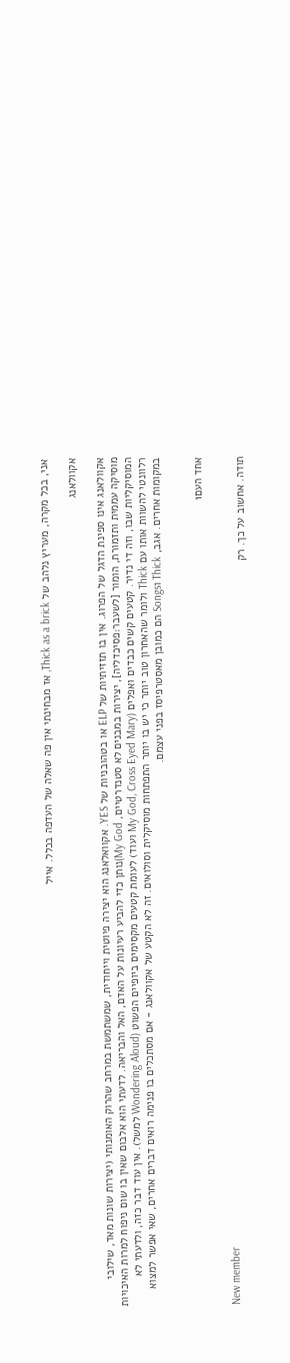אני, בכל מקרה, מעריץ נלהב של Thick as a brick, אז מבחינתי אין פה שאלה של העדפה בכלל. אייל

אקוולאנג

אקוולאנג אינו ספינת הדגל של הפרוג. אין בו תזזיתיות של ELP או בטהובניות של YES. אקוואלאנג הוא יצירה פיוטית וייחודית, שמשתמשת במרחב שהרוק האומנותי (יצירות שונות מאד, שילובי מוסיקה עממית ותזמורת, הומור [לשעבר:פסיכדליה], יצירות במבנים לא סטנדרטיים, My God)נותן כדי להביע רעיונות על האדם, האל והבריאה. לדעתי הוא אלבום שאין בו שום ניפוח למרות האיכויות המוסיקליות שבו, וזה די נדיר. קטעים קשים כבדים ואפלים (My God, Cross Eyed Mary ועוד) לעומת קטעים מקסימים ביופיים הפשוט (Wondering Aloud למשל). אין עוד דבר כזה, ולדעתי לא רלוונטי להשוות אותו עם Thick ולומר שהאחרון טוב יותר כי יש בו יותר התפתחות מוסיקלית וסולואים. זה לא הקטע של אקוולאנג - אם מסתכלים בו פנימה רואים דברים אחרים, שאי אפשר למצוא במקומות אחרים. אגב, Thick וSongs הם כמובן מאסטרפיסז בפני עצמם.


אחד העם1

New member
תודה. אחשוב על כך. רק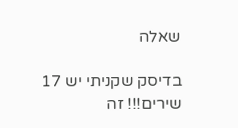שאלה

בדיסק שקניתי יש 17 שירים!!! זה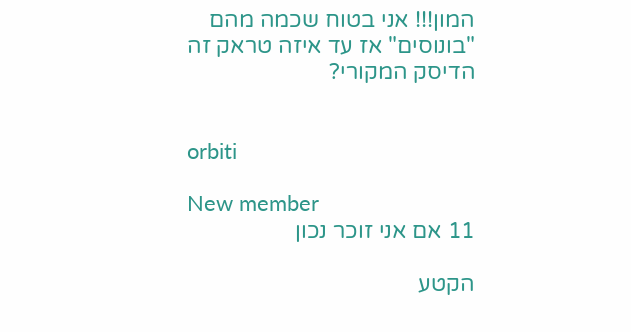המון!!! אני בטוח שכמה מהם "בונוסים" אז עד איזה טראק זה הדיסק המקורי?


orbiti

New member
11 אם אני זוכר נכון

הקטע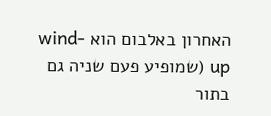האחרון באלבום הוא wind-up (שמופיע פעם שניה גם בתור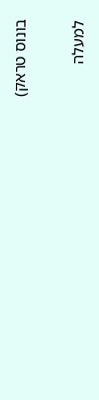בונוס טראק)

למעלה